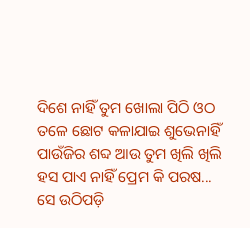ଦିଶେ ନାହିଁ ତୁମ ଖୋଲା ପିଠି ଓଠ ତଳେ ଛୋଟ କଳାଯାଇ ଶୁଭେନାହିଁ ପାଉଁଜିର ଶବ୍ଦ ଆଉ ତୁମ ଖିଲି ଖିଲି ହସ ପାଏ ନାହିଁ ପ୍ରେମ କି ପରଷ...
ସେ ଉଠିପଡ଼ି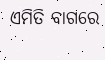ଏମିତି ବାଗରେ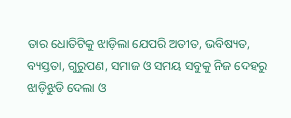ତାର ଧୋତିଟିକୁ ଝାଡ଼ିଲା ଯେପରି ଅତୀତ, ଭବିଷ୍ୟତ, ବ୍ୟସ୍ତତା, ଗୁରୁପଣ, ସମାଜ ଓ ସମୟ ସବୁକୁ ନିଜ ଦେହରୁ ଝାଡ଼ିଝୁଡି ଦେଲା ଓ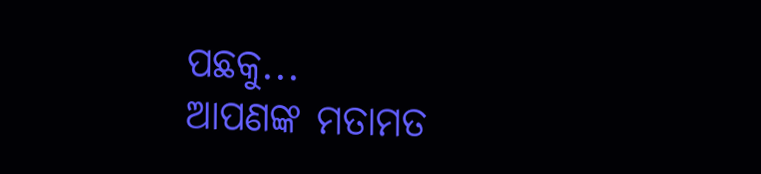ପଛକୁ...
ଆପଣଙ୍କ ମତାମତ